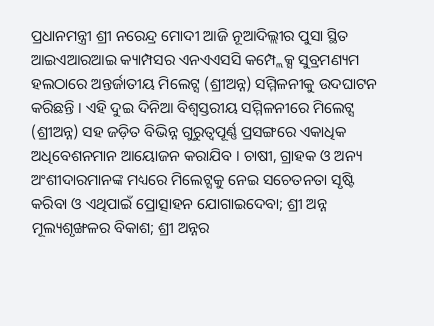ପ୍ରଧାନମନ୍ତ୍ରୀ ଶ୍ରୀ ନରେନ୍ଦ୍ର ମୋଦୀ ଆଜି ନୂଆଦିଲ୍ଲୀର ପୁସା ସ୍ଥିତ ଆଇଏଆରଆଇ କ୍ୟାମ୍ପସର ଏନଏଏସସି କମ୍ପ୍ଲେକ୍ସ ସୁବ୍ରମଣ୍ୟମ ହଲଠାରେ ଅନ୍ତର୍ଜାତୀୟ ମିଲେଟ୍ସ (ଶ୍ରୀଅନ୍ନ) ସମ୍ମିଳନୀକୁ ଉଦଘାଟନ କରିଛନ୍ତି । ଏହି ଦୁଇ ଦିନିଆ ବିଶ୍ୱସ୍ତରୀୟ ସମ୍ମିଳନୀରେ ମିଲେଟ୍ସ (ଶ୍ରୀଅନ୍ନ) ସହ ଜଡ଼ିତ ବିଭିନ୍ନ ଗୁରୁତ୍ୱପୂର୍ଣ୍ଣ ପ୍ରସଙ୍ଗରେ ଏକାଧିକ ଅଧିବେଶନମାନ ଆୟୋଜନ କରାଯିବ । ଚାଷୀ, ଗ୍ରାହକ ଓ ଅନ୍ୟ ଅଂଶୀଦାରମାନଙ୍କ ମଧ୍ୟରେ ମିଲେଟ୍ସକୁ ନେଇ ସଚେତନତା ସୃଷ୍ଟି କରିବା ଓ ଏଥିପାଇଁ ପ୍ରୋତ୍ସାହନ ଯୋଗାଇଦେବା; ଶ୍ରୀ ଅନ୍ନ ମୂଲ୍ୟଶୃଙ୍ଖଳର ବିକାଶ; ଶ୍ରୀ ଅନ୍ନର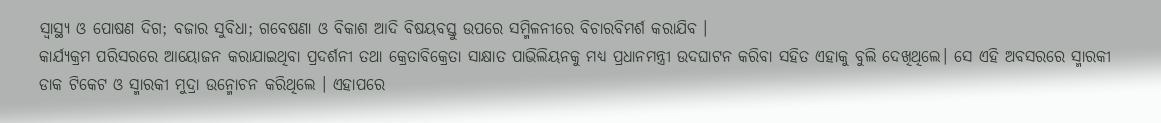ସ୍ୱାସ୍ଥ୍ୟ ଓ ପୋଷଣ ଦିଗ; ବଜାର ସୁବିଧା; ଗବେଷଣା ଓ ବିକାଶ ଆଦି ବିଷୟବସ୍ତୁ ଉପରେ ସମ୍ମିଳନୀରେ ବିଚାରବିମର୍ଶ କରାଯିବ ।
କାର୍ଯ୍ୟକ୍ରମ ପରିସରରେ ଆୟୋଜନ କରାଯାଇଥିବା ପ୍ରଦର୍ଶନୀ ତଥା କ୍ରେତାବିକ୍ରେତା ସାକ୍ଷାତ ପାଭିଲିୟନକୁ ମଧ୍ୟ ପ୍ରଧାନମନ୍ତ୍ରୀ ଉଦଘାଟନ କରିବା ସହିତ ଏହାକୁ ବୁଲି ଦେଖିଥିଲେ। ସେ ଏହି ଅବସରରେ ସ୍ମାରକୀ ଡାକ ଟିକେଟ ଓ ସ୍ମାରକୀ ମୁଦ୍ରା ଉନ୍ମୋଚନ କରିଥିଲେ । ଏହାପରେ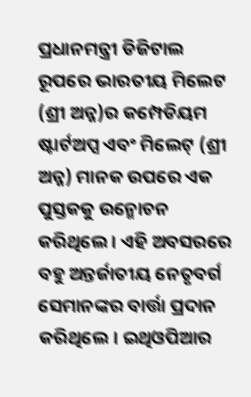ପ୍ରଧାନମନ୍ତ୍ରୀ ଡିଜିଟାଲ ରୂପରେ ଭାରତୀୟ ମିଲେଟ (ଶ୍ରୀ ଅନ୍ନ)ର କମ୍ପେଡିୟମ ଷ୍ଟାର୍ଟଅପ୍ସ ଏବଂ ମିଲେଟ୍ (ଶ୍ରୀ ଅନ୍ନ) ମାନକ ଉପରେ ଏକ ପୁସ୍ତକକୁ ଉନ୍ମୋଚନ କରିଥିଲେ । ଏହି ଅବସରରେ ବହୁ ଅନ୍ତର୍ଜାତୀୟ ନେତୃବର୍ଗ ସେମାନଙ୍କର ବାର୍ତ୍ତା ପ୍ରଦାନ କରିଥିଲେ। ଇଥିଓପିଆର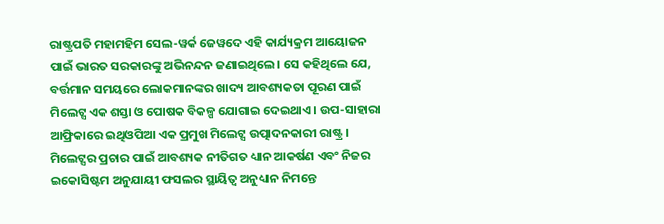ରାଷ୍ଟ୍ରପତି ମହାମହିମ ସେଲ-ୱର୍କ ଜେୱଦେ ଏହି କାର୍ଯ୍ୟକ୍ରମ ଆୟୋଜନ ପାଇଁ ଭାରତ ସରକାରଙ୍କୁ ଅଭିନନ୍ଦନ ଜଣାଇଥିଲେ। ସେ କହିଥିଲେ ଯେ, ବର୍ତ୍ତମାନ ସମୟରେ ଲୋକମାନଙ୍କର ଖାଦ୍ୟ ଆବଶ୍ୟକତା ପୂରଣ ପାଇଁ ମିଲେଟ୍ସ ଏକ ଶସ୍ତା ଓ ପୋଷକ ବିକଳ୍ପ ଯୋଗାଇ ଦେଇଥାଏ। ଉପ-ସାହାରା ଆଫ୍ରିକାରେ ଇଥିଓପିଆ ଏକ ପ୍ରମୁଖ ମିଲେଟ୍ସ ଉତ୍ପାଦନକାରୀ ରାଷ୍ଟ୍ର । ମିଲେଟ୍ସର ପ୍ରଚାର ପାଇଁ ଆବଶ୍ୟକ ନୀତିଗତ ଧ୍ୟାନ ଆକର୍ଷଣ ଏବଂ ନିଜର ଇକୋସିଷ୍ଟମ ଅନୁଯାୟୀ ଫସଲର ସ୍ଥାୟିତ୍ୱ ଅନୁଧ୍ୟାନ ନିମନ୍ତେ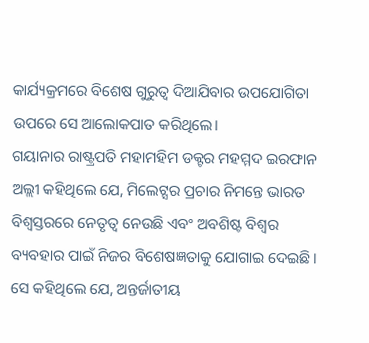କାର୍ଯ୍ୟକ୍ରମରେ ବିଶେଷ ଗୁରୁତ୍ୱ ଦିଆଯିବାର ଉପଯୋଗିତା ଉପରେ ସେ ଆଲୋକପାତ କରିଥିଲେ।
ଗୟାନାର ରାଷ୍ଟ୍ରପତି ମହାମହିମ ଡକ୍ଟର ମହମ୍ମଦ ଇରଫାନ ଅଲ୍ଲୀ କହିଥିଲେ ଯେ, ମିଲେଟ୍ସର ପ୍ରଚାର ନିମନ୍ତେ ଭାରତ ବିଶ୍ୱସ୍ତରରେ ନେତୃତ୍ୱ ନେଉଛି ଏବଂ ଅବଶିଷ୍ଟ ବିଶ୍ୱର ବ୍ୟବହାର ପାଇଁ ନିଜର ବିଶେଷଜ୍ଞତାକୁ ଯୋଗାଇ ଦେଇଛି । ସେ କହିଥିଲେ ଯେ, ଅନ୍ତର୍ଜାତୀୟ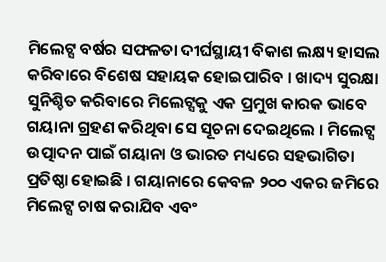ମିଲେଟ୍ସ ବର୍ଷର ସଫଳତା ଦୀର୍ଘସ୍ଥାୟୀ ବିକାଶ ଲକ୍ଷ୍ୟ ହାସଲ କରିବାରେ ବିଶେଷ ସହାୟକ ହୋଇପାରିବ । ଖାଦ୍ୟ ସୁରକ୍ଷା ସୁନିଶ୍ଚିତ କରିବାରେ ମିଲେଟ୍ସକୁ ଏକ ପ୍ରମୁଖ କାରକ ଭାବେ ଗୟାନା ଗ୍ରହଣ କରିଥିବା ସେ ସୂଚନା ଦେଇଥିଲେ । ମିଲେଟ୍ସ ଉତ୍ପାଦନ ପାଇଁ ଗୟାନା ଓ ଭାରତ ମଧ୍ୟରେ ସହଭାଗିତା ପ୍ରତିଷ୍ଠା ହୋଇଛି । ଗୟାନାରେ କେବଳ ୨୦୦ ଏକର ଜମିରେ ମିଲେଟ୍ସ ଚାଷ କରାଯିବ ଏବଂ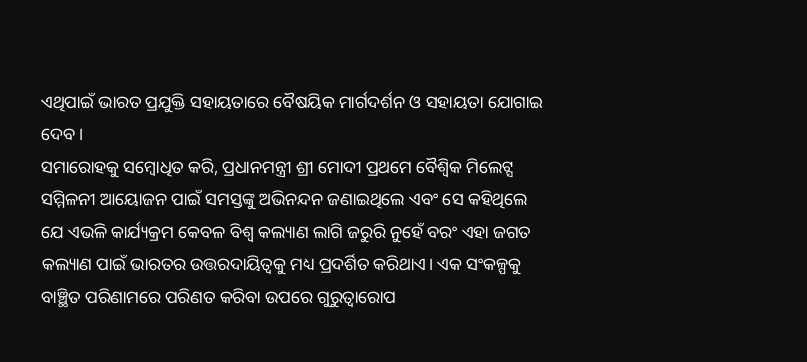ଏଥିପାଇଁ ଭାରତ ପ୍ରଯୁକ୍ତି ସହାୟତାରେ ବୈଷୟିକ ମାର୍ଗଦର୍ଶନ ଓ ସହାୟତା ଯୋଗାଇ ଦେବ।
ସମାରୋହକୁ ସମ୍ବୋଧିତ କରି, ପ୍ରଧାନମନ୍ତ୍ରୀ ଶ୍ରୀ ମୋଦୀ ପ୍ରଥମେ ବୈଶ୍ୱିକ ମିଲେଟ୍ସ ସମ୍ମିଳନୀ ଆୟୋଜନ ପାଇଁ ସମସ୍ତଙ୍କୁ ଅଭିନନ୍ଦନ ଜଣାଇଥିଲେ ଏବଂ ସେ କହିଥିଲେ ଯେ ଏଭଳି କାର୍ଯ୍ୟକ୍ରମ କେବଳ ବିଶ୍ୱ କଲ୍ୟାଣ ଲାଗି ଜରୁରି ନୁହେଁ ବରଂ ଏହା ଜଗତ କଲ୍ୟାଣ ପାଇଁ ଭାରତର ଉତ୍ତରଦାୟିତ୍ୱକୁ ମଧ୍ୟ ପ୍ରଦର୍ଶିତ କରିଥାଏ। ଏକ ସଂକଳ୍ପକୁ ବାଞ୍ଛିତ ପରିଣାମରେ ପରିଣତ କରିବା ଉପରେ ଗୁରୁତ୍ୱାରୋପ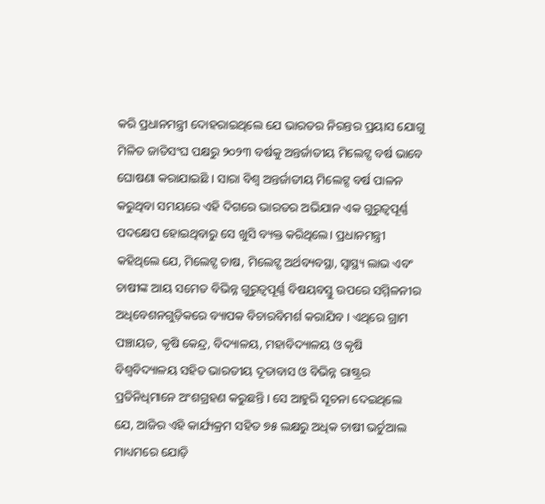କରି ପ୍ରଧାନମନ୍ତ୍ରୀ ଦୋହରାଇଥିଲେ ଯେ ଭାରତର ନିରନ୍ତର ପ୍ରୟାସ ଯୋଗୁ ମିଳିତ ଜାତିସଂଘ ପକ୍ଷରୁ ୨୦୨୩ ବର୍ଷକୁ ଅନ୍ତର୍ଜାତୀୟ ମିଲେଟ୍ସ ବର୍ଷ ଭାବେ ଘୋଷଣା କରାଯାଇଛି । ସାରା ବିଶ୍ୱ ଅନ୍ତର୍ଜାତୀୟ ମିଲେଟ୍ସ ବର୍ଷ ପାଳନ କରୁଥିବା ସମୟରେ ଏହି ଦିଗରେ ଭାରତର ଅଭିଯାନ ଏକ ଗୁରୁତ୍ୱପୂର୍ଣ୍ଣ ପଦକ୍ଷେପ ହୋଇଥିବାରୁ ସେ ଖୁସି ବ୍ୟକ୍ତ କରିଥିଲେ। ପ୍ରଧାନମନ୍ତ୍ରୀ କହିଥିଲେ ଯେ, ମିଲେଟ୍ସ ଚାଷ, ମିଲେଟ୍ସ ଅର୍ଥବ୍ୟବସ୍ଥା, ସ୍ୱାସ୍ଥ୍ୟ ଲାଭ ଏବଂ ଚାଷୀଙ୍କ ଆୟ ସମେତ ବିଭିନ୍ନ ଗୁରୁତ୍ୱପୂର୍ଣ୍ଣ ବିଷୟବସ୍ତୁ ଉପରେ ସମ୍ମିଳନୀର ଅଧିବେଶନଗୁଡ଼ିକରେ ବ୍ୟାପକ ବିଚାରବିମର୍ଶ କରାଯିବ । ଏଥିରେ ଗ୍ରାମ ପଞ୍ଚାୟତ, କୃଷି କେନ୍ଦ୍ର, ବିଦ୍ୟାଳୟ, ମହାବିଦ୍ୟାଳୟ ଓ କୃଷି ବିଶ୍ୱବିଦ୍ୟାଳୟ ସହିତ ଭାରତୀୟ ଦୂତାବାସ ଓ ବିଭିନ୍ନ ରାଷ୍ଟ୍ରର ପ୍ରତିନିଧିମାନେ ଅଂଶଗ୍ରହଣ କରୁଛନ୍ତି । ସେ ଆହୁରି ସୂଚନା ଦେଇଥିଲେ ଯେ, ଆଜିର ଏହି କାର୍ଯ୍ୟକ୍ରମ ସହିତ ୭୫ ଲକ୍ଷରୁ ଅଧିକ ଚାଷୀ ଭର୍ଚୁଆଲ ମାଧ୍ୟମରେ ଯୋଡ଼ି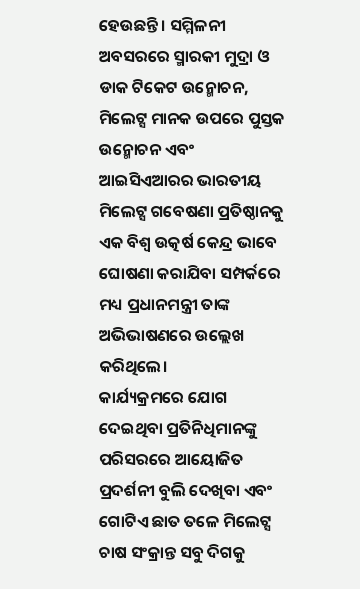ହେଉଛନ୍ତି । ସମ୍ମିଳନୀ ଅବସରରେ ସ୍ମାରକୀ ମୁଦ୍ରା ଓ ଡାକ ଟିକେଟ ଉନ୍ମୋଚନ, ମିଲେଟ୍ସ ମାନକ ଉପରେ ପୁସ୍ତକ ଉନ୍ମୋଚନ ଏବଂ ଆଇସିଏଆରର ଭାରତୀୟ ମିଲେଟ୍ସ ଗବେଷଣା ପ୍ରତିଷ୍ଠାନକୁ ଏକ ବିଶ୍ୱ ଉତ୍କର୍ଷ କେନ୍ଦ୍ର ଭାବେ ଘୋଷଣା କରାଯିବା ସମ୍ପର୍କରେ ମଧ୍ୟ ପ୍ରଧାନମନ୍ତ୍ରୀ ତାଙ୍କ ଅଭିଭାଷଣରେ ଉଲ୍ଲେଖ କରିଥିଲେ।
କାର୍ଯ୍ୟକ୍ରମରେ ଯୋଗ ଦେଇଥିବା ପ୍ରତିନିଧିମାନଙ୍କୁ ପରିସରରେ ଆୟୋଜିତ ପ୍ରଦର୍ଶନୀ ବୁଲି ଦେଖିବା ଏବଂ ଗୋଟିଏ ଛାତ ତଳେ ମିଲେଟ୍ସ ଚାଷ ସଂକ୍ରାନ୍ତ ସବୁ ଦିଗକୁ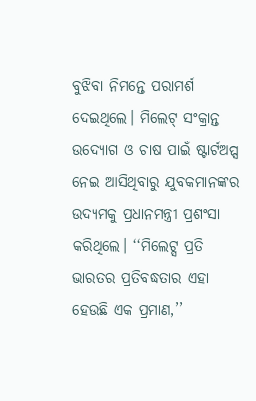ବୁଝିବା ନିମନ୍ତେ ପରାମର୍ଶ ଦେଇଥିଲେ। ମିଲେଟ୍ ସଂକ୍ରାନ୍ତ ଉଦ୍ୟୋଗ ଓ ଚାଷ ପାଇଁ ଷ୍ଟାର୍ଟଅପ୍ସ ନେଇ ଆସିଥିବାରୁ ଯୁବକମାନଙ୍କର ଉଦ୍ୟମକୁ ପ୍ରଧାନମନ୍ତ୍ରୀ ପ୍ରଶଂସା କରିଥିଲେ। ‘‘ମିଲେଟ୍ସ ପ୍ରତି ଭାରତର ପ୍ରତିବଦ୍ଧତାର ଏହା ହେଉଛି ଏକ ପ୍ରମାଣ,’’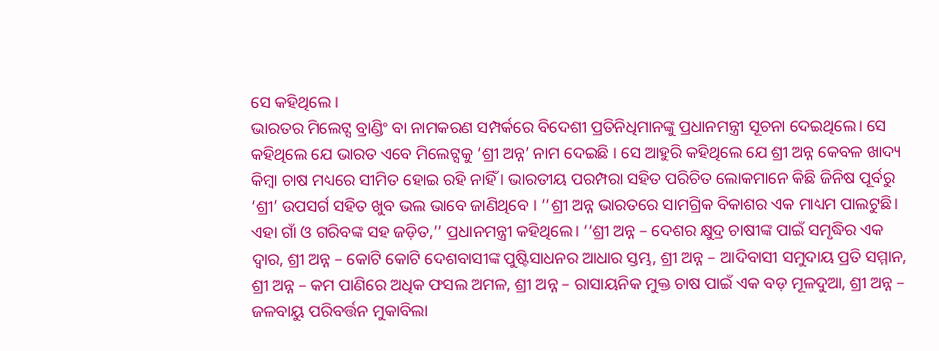ସେ କହିଥିଲେ ।
ଭାରତର ମିଲେଟ୍ସ ବ୍ରାଣ୍ଡିଂ ବା ନାମକରଣ ସମ୍ପର୍କରେ ବିଦେଶୀ ପ୍ରତିନିଧିମାନଙ୍କୁ ପ୍ରଧାନମନ୍ତ୍ରୀ ସୂଚନା ଦେଇଥିଲେ। ସେ କହିଥିଲେ ଯେ ଭାରତ ଏବେ ମିଲେଟ୍ସକୁ ‘ଶ୍ରୀ ଅନ୍ନ’ ନାମ ଦେଇଛି । ସେ ଆହୁରି କହିଥିଲେ ଯେ ଶ୍ରୀ ଅନ୍ନ କେବଳ ଖାଦ୍ୟ କିମ୍ବା ଚାଷ ମଧ୍ୟରେ ସୀମିତ ହୋଇ ରହି ନାହିଁ । ଭାରତୀୟ ପରମ୍ପରା ସହିତ ପରିଚିତ ଲୋକମାନେ କିଛି ଜିନିଷ ପୂର୍ବରୁ ‘ଶ୍ରୀ’ ଉପସର୍ଗ ସହିତ ଖୁବ ଭଲ ଭାବେ ଜାଣିଥିବେ । ‘‘ଶ୍ରୀ ଅନ୍ନ ଭାରତରେ ସାମଗ୍ରିକ ବିକାଶର ଏକ ମାଧ୍ୟମ ପାଲଟୁଛି। ଏହା ଗାଁ ଓ ଗରିବଙ୍କ ସହ ଜଡ଼ିତ,’’ ପ୍ରଧାନମନ୍ତ୍ରୀ କହିଥିଲେ। ‘‘ଶ୍ରୀ ଅନ୍ନ – ଦେଶର କ୍ଷୁଦ୍ର ଚାଷୀଙ୍କ ପାଇଁ ସମୃଦ୍ଧିର ଏକ ଦ୍ୱାର, ଶ୍ରୀ ଅନ୍ନ – କୋଟି କୋଟି ଦେଶବାସୀଙ୍କ ପୁଷ୍ଟିସାଧନର ଆଧାର ସ୍ତମ୍ଭ, ଶ୍ରୀ ଅନ୍ନ – ଆଦିବାସୀ ସମୁଦାୟ ପ୍ରତି ସମ୍ମାନ, ଶ୍ରୀ ଅନ୍ନ – କମ ପାଣିରେ ଅଧିକ ଫସଲ ଅମଳ, ଶ୍ରୀ ଅନ୍ନ – ରାସାୟନିକ ମୁକ୍ତ ଚାଷ ପାଇଁ ଏକ ବଡ଼ ମୂଳଦୁଆ, ଶ୍ରୀ ଅନ୍ନ – ଜଳବାୟୁ ପରିବର୍ତ୍ତନ ମୁକାବିଲା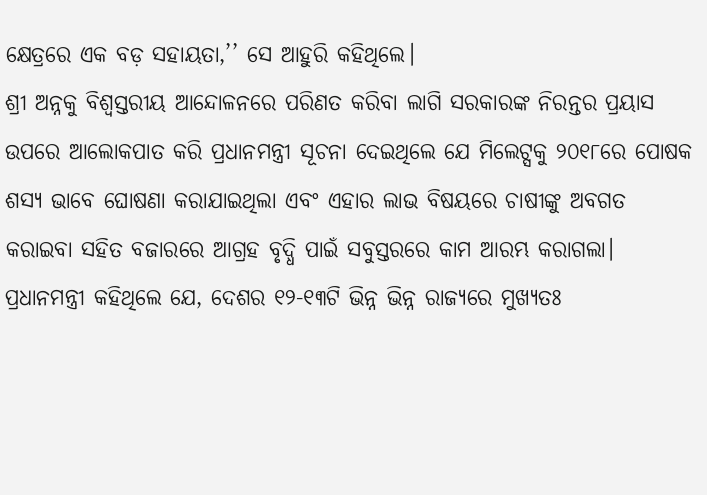କ୍ଷେତ୍ରରେ ଏକ ବଡ଼ ସହାୟତା,’’ ସେ ଆହୁରି କହିଥିଲେ।
ଶ୍ରୀ ଅନ୍ନକୁ ବିଶ୍ୱସ୍ତରୀୟ ଆନ୍ଦୋଳନରେ ପରିଣତ କରିବା ଲାଗି ସରକାରଙ୍କ ନିରନ୍ତର ପ୍ରୟାସ ଉପରେ ଆଲୋକପାତ କରି ପ୍ରଧାନମନ୍ତ୍ରୀ ସୂଚନା ଦେଇଥିଲେ ଯେ ମିଲେଟ୍ସକୁ ୨୦୧୮ରେ ପୋଷକ ଶସ୍ୟ ଭାବେ ଘୋଷଣା କରାଯାଇଥିଲା ଏବଂ ଏହାର ଲାଭ ବିଷୟରେ ଚାଷୀଙ୍କୁ ଅବଗତ କରାଇବା ସହିତ ବଜାରରେ ଆଗ୍ରହ ବୃଦ୍ଧି ପାଇଁ ସବୁସ୍ତରରେ କାମ ଆରମ୍ଭ କରାଗଲା। ପ୍ରଧାନମନ୍ତ୍ରୀ କହିଥିଲେ ଯେ, ଦେଶର ୧୨-୧୩ଟି ଭିନ୍ନ ଭିନ୍ନ ରାଜ୍ୟରେ ମୁଖ୍ୟତଃ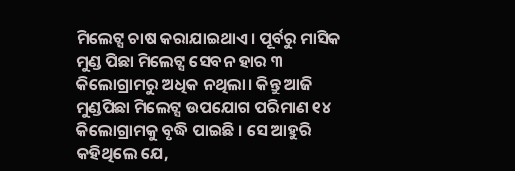ମିଲେଟ୍ସ ଚାଷ କରାଯାଇଥାଏ। ପୂର୍ବରୁ ମାସିକ ମୁଣ୍ଡ ପିଛା ମିଲେଟ୍ସ ସେବନ ହାର ୩ କିଲୋଗ୍ରାମରୁ ଅଧିକ ନଥିଲା। କିନ୍ତୁ ଆଜି ମୁଣ୍ଡପିଛା ମିଲେଟ୍ସ ଉପଯୋଗ ପରିମାଣ ୧୪ କିଲୋଗ୍ରାମକୁ ବୃଦ୍ଧି ପାଇଛି । ସେ ଆହୁରି କହିଥିଲେ ଯେ,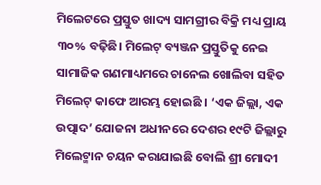ମିଲେଟରେ ପ୍ରସ୍ତୁତ ଖାଦ୍ୟ ସାମଗ୍ରୀର ବିକ୍ରି ମଧ୍ୟ ପ୍ରାୟ ୩୦% ବଢ଼ିଛି। ମିଲେଟ୍ ବ୍ୟଞ୍ଜନ ପ୍ରସ୍ତୁତିକୁ ନେଇ ସାମାଜିକ ଗଣମାଧ୍ୟମରେ ଚାନେଲ ଖୋଲିବା ସହିତ ମିଲେଟ୍ କାଫେ ଆରମ୍ଭ ହୋଇଛି । ‘ଏକ ଜିଲ୍ଲା, ଏକ ଉତ୍ପାଦ’ ଯୋଜନା ଅଧୀନରେ ଦେଶର ୧୯ଟି ଜିଲ୍ଲାରୁ ମିଲେଟ୍ମାନ ଚୟନ କରାଯାଇଛି ବୋଲି ଶ୍ରୀ ମୋଦୀ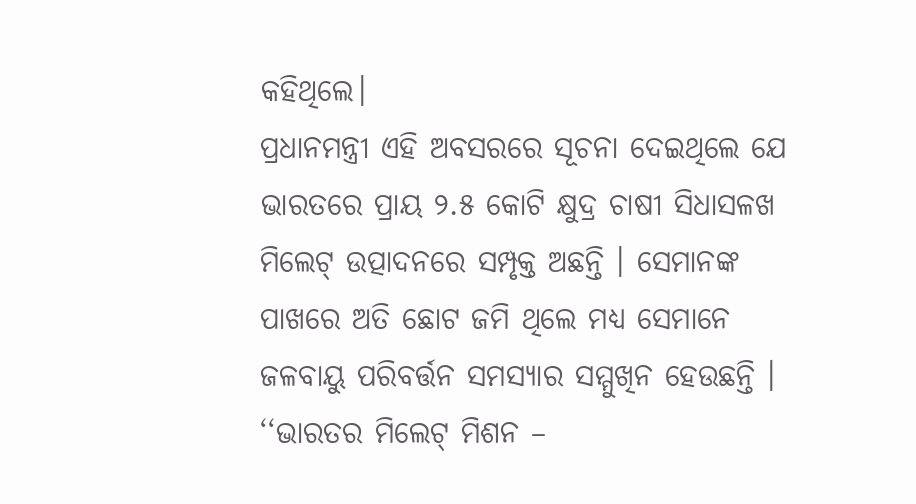କହିଥିଲେ।
ପ୍ରଧାନମନ୍ତ୍ରୀ ଏହି ଅବସରରେ ସୂଚନା ଦେଇଥିଲେ ଯେ ଭାରତରେ ପ୍ରାୟ ୨.୫ କୋଟି କ୍ଷୁଦ୍ର ଚାଷୀ ସିଧାସଳଖ ମିଲେଟ୍ ଉତ୍ପାଦନରେ ସମ୍ପୃକ୍ତ ଅଛନ୍ତି । ସେମାନଙ୍କ ପାଖରେ ଅତି ଛୋଟ ଜମି ଥିଲେ ମଧ୍ୟ ସେମାନେ ଜଳବାୟୁ ପରିବର୍ତ୍ତନ ସମସ୍ୟାର ସମ୍ମୁଖିନ ହେଉଛନ୍ତି । ‘‘ଭାରତର ମିଲେଟ୍ ମିଶନ –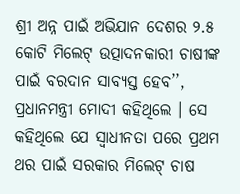ଶ୍ରୀ ଅନ୍ନ ପାଇଁ ଅଭିଯାନ ଦେଶର ୨.୫ କୋଟି ମିଲେଟ୍ ଉତ୍ପାଦନକାରୀ ଚାଷୀଙ୍କ ପାଇଁ ବରଦାନ ସାବ୍ୟସ୍ତ ହେବ’’, ପ୍ରଧାନମନ୍ତ୍ରୀ ମୋଦୀ କହିଥିଲେ । ସେ କହିଥିଲେ ଯେ ସ୍ୱାଧୀନତା ପରେ ପ୍ରଥମ ଥର ପାଇଁ ସରକାର ମିଲେଟ୍ ଚାଷ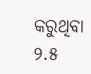କରୁଥିବା ୨.୫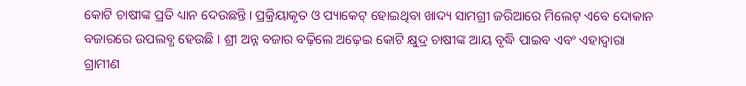କୋଟି ଚାଷୀଙ୍କ ପ୍ରତି ଧ୍ୟାନ ଦେଉଛନ୍ତି। ପ୍ରକ୍ରିୟାକୃତ ଓ ପ୍ୟାକେଟ୍ ହୋଇଥିବା ଖାଦ୍ୟ ସାମଗ୍ରୀ ଜରିଆରେ ମିଲେଟ୍ ଏବେ ଦୋକାନ ବଜାରରେ ଉପଲବ୍ଧ ହେଉଛି । ଶ୍ରୀ ଅନ୍ନ ବଜାର ବଢ଼ିଲେ ଅଢ଼େଇ କୋଟି କ୍ଷୁଦ୍ର ଚାଷୀଙ୍କ ଆୟ ବୃଦ୍ଧି ପାଇବ ଏବଂ ଏହାଦ୍ୱାରା ଗ୍ରାମୀଣ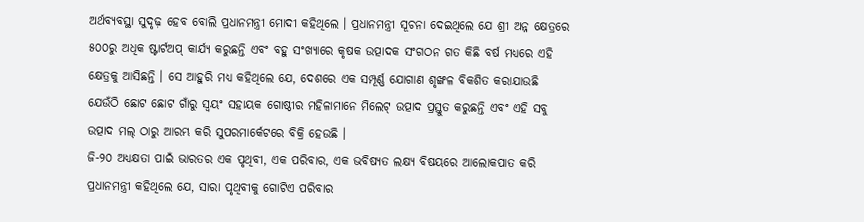ଅର୍ଥବ୍ୟବସ୍ଥା ସୁଦୃଢ଼ ହେବ ବୋଲି ପ୍ରଧାନମନ୍ତ୍ରୀ ମୋଦୀ କହିଥିଲେ । ପ୍ରଧାନମନ୍ତ୍ରୀ ସୂଚନା ଦେଇଥିଲେ ଯେ ଶ୍ରୀ ଅନ୍ନ କ୍ଷେତ୍ରରେ ୫୦୦ରୁ ଅଧିକ ଷ୍ଟାର୍ଟଅପ୍ କାର୍ଯ୍ୟ କରୁଛନ୍ତି ଏବଂ ବହୁ ସଂଖ୍ୟାରେ କୃଷକ ଉତ୍ପାଦକ ସଂଗଠନ ଗତ କିଛି ବର୍ଷ ମଧ୍ୟରେ ଏହି କ୍ଷେତ୍ରକୁ ଆସିଛନ୍ତି । ସେ ଆହୁରି ମଧ୍ୟ କହିଥିଲେ ଯେ, ଦେଶରେ ଏକ ସମ୍ପୂର୍ଣ୍ଣ ଯୋଗାଣ ଶୃଙ୍ଖଳ ବିକଶିତ କରାଯାଉଛି ଯେଉଁଠି ଛୋଟ ଛୋଟ ଗାଁରୁ ସ୍ୱୟଂ ସହାୟକ ଗୋଷ୍ଠୀର ମହିଳାମାନେ ମିଲେଟ୍ ଉତ୍ପାଦ ପ୍ରସ୍ତୁତ କରୁଛନ୍ତି ଏବଂ ଏହି ସବୁ ଉତ୍ପାଦ ମଲ୍ ଠାରୁ ଆରମ୍ଭ କରି ସୁପରମାର୍କେଟରେ ବିକ୍ରି ହେଉଛି ।
ଜି-୨୦ ଅଧ୍ୟକ୍ଷତା ପାଇଁ ଭାରତର ଏକ ପୃଥିବୀ, ଏକ ପରିବାର, ଏକ ଭବିଷ୍ୟତ ଲକ୍ଷ୍ୟ ବିଷୟରେ ଆଲୋକପାତ କରି ପ୍ରଧାନମନ୍ତ୍ରୀ କହିଥିଲେ ଯେ, ସାରା ପୃଥିବୀକୁ ଗୋଟିଏ ପରିବାର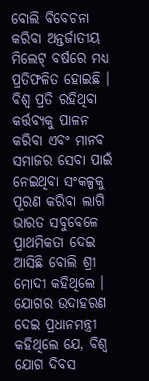ବୋଲି ବିବେଚନା କରିବା ଅନ୍ତର୍ଜାତୀୟ ମିଲେଟ୍ ବର୍ଷରେ ମଧ୍ୟ ପ୍ରତିଫଳିତ ହୋଇଛି । ବିଶ୍ୱ ପ୍ରତି ରହିଥିବା କର୍ତ୍ତବ୍ୟକୁ ପାଳନ କରିବା ଏବଂ ମାନବ ସମାଜର ସେବା ପାଇଁ ନେଇଥିବା ସଂକଳ୍ପକୁ ପୂରଣ କରିବା ଲାଗି ଭାରତ ସବୁବେଳେ ପ୍ରାଥମିକତା ଦେଇ ଆସିଛି ବୋଲି ଶ୍ରୀ ମୋଦୀ କହିଥିଲେ । ଯୋଗର ଉଦାହରଣ ଦେଇ ପ୍ରଧାନମନ୍ତ୍ରୀ କହିଥିଲେ ଯେ, ବିଶ୍ୱ ଯୋଗ ଦିବସ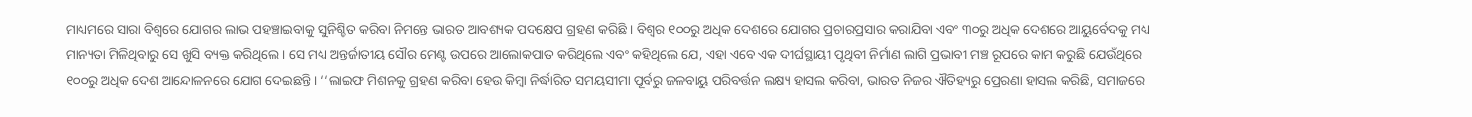ମାଧ୍ୟମରେ ସାରା ବିଶ୍ୱରେ ଯୋଗର ଲାଭ ପହଞ୍ଚାଇବାକୁ ସୁନିଶ୍ଚିତ କରିବା ନିମନ୍ତେ ଭାରତ ଆବଶ୍ୟକ ପଦକ୍ଷେପ ଗ୍ରହଣ କରିଛି । ବିଶ୍ୱର ୧୦୦ରୁ ଅଧିକ ଦେଶରେ ଯୋଗର ପ୍ରଚାରପ୍ରସାର କରାଯିବା ଏବଂ ୩୦ରୁ ଅଧିକ ଦେଶରେ ଆୟୁର୍ବେଦକୁ ମଧ୍ୟ ମାନ୍ୟତା ମିଳିଥିବାରୁ ସେ ଖୁସି ବ୍ୟକ୍ତ କରିଥିଲେ। ସେ ମଧ୍ୟ ଅନ୍ତର୍ଜାତୀୟ ସୌର ମେଣ୍ଟ ଉପରେ ଆଲୋକପାତ କରିଥିଲେ ଏବଂ କହିଥିଲେ ଯେ, ଏହା ଏବେ ଏକ ଦୀର୍ଘସ୍ଥାୟୀ ପୃଥିବୀ ନିର୍ମାଣ ଲାଗି ପ୍ରଭାବୀ ମଞ୍ଚ ରୂପରେ କାମ କରୁଛି ଯେଉଁଥିରେ ୧୦୦ରୁ ଅଧିକ ଦେଶ ଆନ୍ଦୋଳନରେ ଯୋଗ ଦେଇଛନ୍ତି । ‘‘ଲାଇଫ ମିଶନକୁ ଗ୍ରହଣ କରିବା ହେଉ କିମ୍ବା ନିର୍ଦ୍ଧାରିତ ସମୟସୀମା ପୂର୍ବରୁ ଜଳବାୟୁ ପରିବର୍ତ୍ତନ ଲକ୍ଷ୍ୟ ହାସଲ କରିବା, ଭାରତ ନିଜର ଐତିହ୍ୟରୁ ପ୍ରେରଣା ହାସଲ କରିଛି, ସମାଜରେ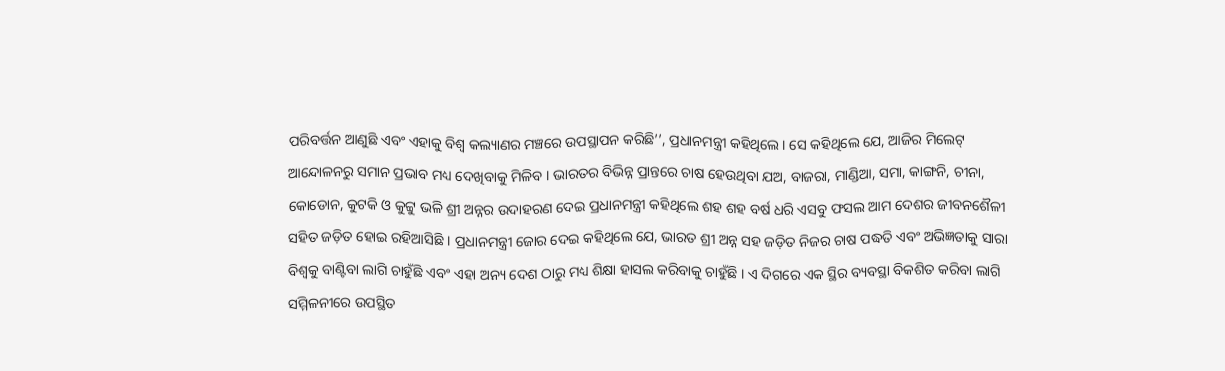ପରିବର୍ତ୍ତନ ଆଣୁଛି ଏବଂ ଏହାକୁ ବିଶ୍ୱ କଲ୍ୟାଣର ମଞ୍ଚରେ ଉପସ୍ଥାପନ କରିଛି’’, ପ୍ରଧାନମନ୍ତ୍ରୀ କହିଥିଲେ। ସେ କହିଥିଲେ ଯେ, ଆଜିର ମିଲେଟ୍ ଆନ୍ଦୋଳନରୁ ସମାନ ପ୍ରଭାବ ମଧ୍ୟ ଦେଖିବାକୁ ମିଳିବ । ଭାରତର ବିଭିନ୍ନ ପ୍ରାନ୍ତରେ ଚାଷ ହେଉଥିବା ଯଅ, ବାଜରା, ମାଣ୍ଡିଆ, ସମା, କାଙ୍ଗନି, ଚୀନା, କୋଡୋନ, କୁଟକି ଓ କୁଟ୍ଟୁ ଭଳି ଶ୍ରୀ ଅନ୍ନର ଉଦାହରଣ ଦେଇ ପ୍ରଧାନମନ୍ତ୍ରୀ କହିଥିଲେ ଶହ ଶହ ବର୍ଷ ଧରି ଏସବୁ ଫସଲ ଆମ ଦେଶର ଜୀବନଶୈଳୀ ସହିତ ଜଡ଼ିତ ହୋଇ ରହିଆସିଛି । ପ୍ରଧାନମନ୍ତ୍ରୀ ଜୋର ଦେଇ କହିଥିଲେ ଯେ, ଭାରତ ଶ୍ରୀ ଅନ୍ନ ସହ ଜଡ଼ିତ ନିଜର ଚାଷ ପଦ୍ଧତି ଏବଂ ଅଭିଜ୍ଞତାକୁ ସାରା ବିଶ୍ୱକୁ ବାଣ୍ଟିବା ଲାଗି ଚାହୁଁଛି ଏବଂ ଏହା ଅନ୍ୟ ଦେଶ ଠାରୁ ମଧ୍ୟ ଶିକ୍ଷା ହାସଲ କରିବାକୁ ଚାହୁଁଛି । ଏ ଦିଗରେ ଏକ ସ୍ଥିର ବ୍ୟବସ୍ଥା ବିକଶିତ କରିବା ଲାଗି ସମ୍ମିଳନୀରେ ଉପସ୍ଥିତ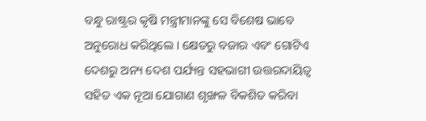ବନ୍ଧୁ ରାଷ୍ଟ୍ରର କୃଷି ମନ୍ତ୍ରୀମାନଙ୍କୁ ସେ ବିଶେଷ ଭାବେ ଅନୁରୋଧ କରିଥିଲେ । କ୍ଷେତରୁ ବଜାର ଏବଂ ଗୋଟିଏ ଦେଶରୁ ଅନ୍ୟ ଦେଶ ପର୍ଯ୍ୟନ୍ତ ସହଭାଗୀ ଉତ୍ତରଦାୟିତ୍ୱ ସହିତ ଏକ ନୂଆ ଯୋଗାଣ ଶୃଙ୍ଖଳ ବିକଶିତ କରିବା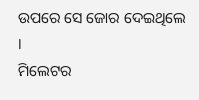ଉପରେ ସେ ଜୋର ଦେଇଥିଲେ ।
ମିଲେଟର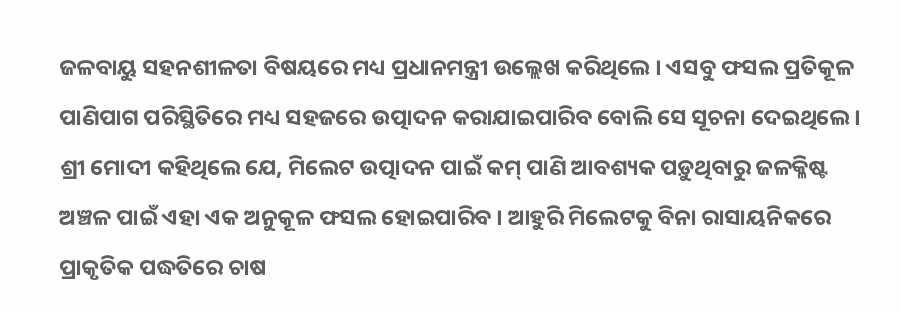ଜଳବାୟୁ ସହନଶୀଳତା ବିଷୟରେ ମଧ୍ୟ ପ୍ରଧାନମନ୍ତ୍ରୀ ଉଲ୍ଲେଖ କରିଥିଲେ । ଏସବୁ ଫସଲ ପ୍ରତିକୂଳ ପାଣିପାଗ ପରିସ୍ଥିତିରେ ମଧ୍ୟ ସହଜରେ ଉତ୍ପାଦନ କରାଯାଇପାରିବ ବୋଲି ସେ ସୂଚନା ଦେଇଥିଲେ। ଶ୍ରୀ ମୋଦୀ କହିଥିଲେ ଯେ, ମିଲେଟ ଉତ୍ପାଦନ ପାଇଁ କମ୍ ପାଣି ଆବଶ୍ୟକ ପଡ଼ୁଥିବାରୁ ଜଳକ୍ଳିଷ୍ଟ ଅଞ୍ଚଳ ପାଇଁ ଏହା ଏକ ଅନୁକୂଳ ଫସଲ ହୋଇପାରିବ । ଆହୁରି ମିଲେଟକୁ ବିନା ରାସାୟନିକରେ ପ୍ରାକୃତିକ ପଦ୍ଧତିରେ ଚାଷ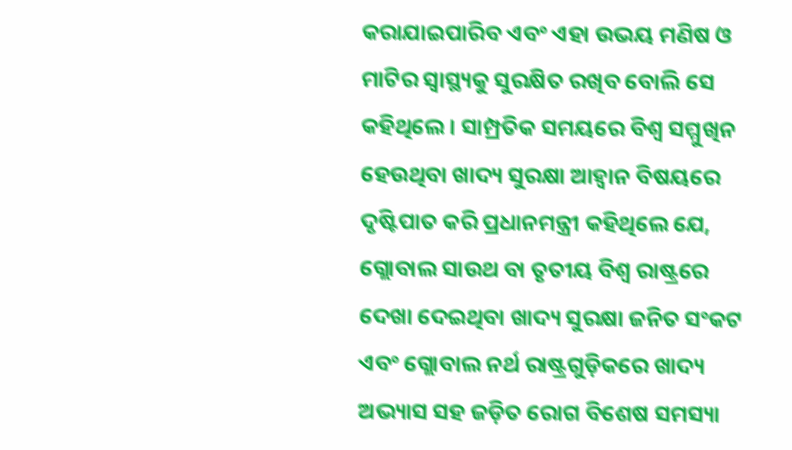କରାଯାଇପାରିବ ଏବଂ ଏହା ଉଭୟ ମଣିଷ ଓ ମାଟିର ସ୍ୱାସ୍ଥ୍ୟକୁ ସୁରକ୍ଷିତ ରଖିବ ବୋଲି ସେ କହିଥିଲେ । ସାମ୍ପ୍ରତିକ ସମୟରେ ବିଶ୍ୱ ସମ୍ମୁଖିନ ହେଉଥିବା ଖାଦ୍ୟ ସୁରକ୍ଷା ଆହ୍ୱାନ ବିଷୟରେ ଦୃଷ୍ଟିପାତ କରି ପ୍ରଧାନମନ୍ତ୍ରୀ କହିଥିଲେ ଯେ, ଗ୍ଲୋବାଲ ସାଉଥ ବା ତୃତୀୟ ବିଶ୍ୱ ରାଷ୍ଟ୍ରରେ ଦେଖା ଦେଇଥିବା ଖାଦ୍ୟ ସୁରକ୍ଷା ଜନିତ ସଂକଟ ଏବଂ ଗ୍ଲୋବାଲ ନର୍ଥ ରାଷ୍ଟ୍ରଗୁଡ଼ିକରେ ଖାଦ୍ୟ ଅଭ୍ୟାସ ସହ ଜଡ଼ିତ ରୋଗ ବିଶେଷ ସମସ୍ୟା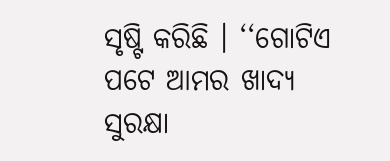ସୃଷ୍ଟି କରିଛି । ‘‘ଗୋଟିଏ ପଟେ ଆମର ଖାଦ୍ୟ ସୁରକ୍ଷା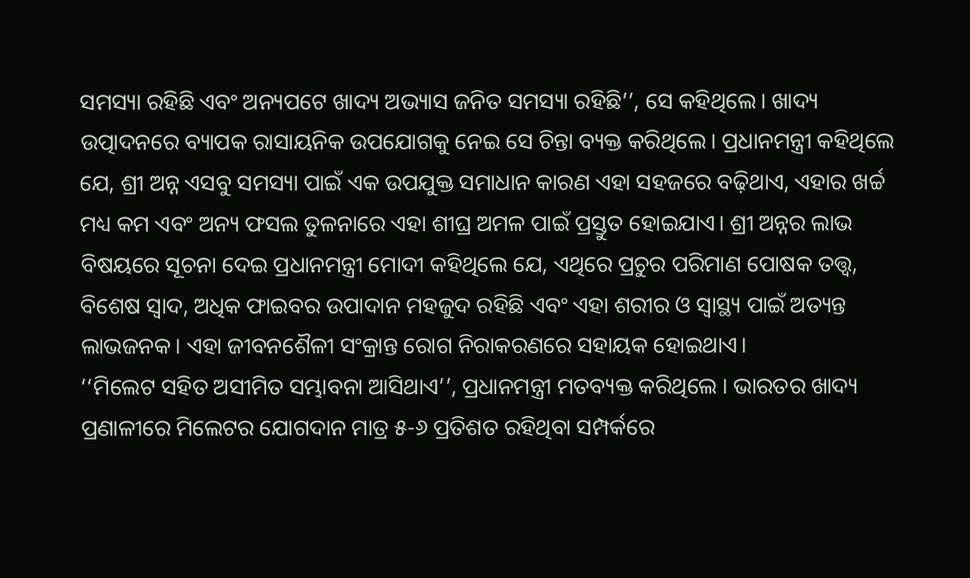ସମସ୍ୟା ରହିଛି ଏବଂ ଅନ୍ୟପଟେ ଖାଦ୍ୟ ଅଭ୍ୟାସ ଜନିତ ସମସ୍ୟା ରହିଛି’’, ସେ କହିଥିଲେ। ଖାଦ୍ୟ ଉତ୍ପାଦନରେ ବ୍ୟାପକ ରାସାୟନିକ ଉପଯୋଗକୁ ନେଇ ସେ ଚିନ୍ତା ବ୍ୟକ୍ତ କରିଥିଲେ। ପ୍ରଧାନମନ୍ତ୍ରୀ କହିଥିଲେ ଯେ, ଶ୍ରୀ ଅନ୍ନ ଏସବୁ ସମସ୍ୟା ପାଇଁ ଏକ ଉପଯୁକ୍ତ ସମାଧାନ କାରଣ ଏହା ସହଜରେ ବଢ଼ିଥାଏ, ଏହାର ଖର୍ଚ୍ଚ ମଧ୍ୟ କମ ଏବଂ ଅନ୍ୟ ଫସଲ ତୁଳନାରେ ଏହା ଶୀଘ୍ର ଅମଳ ପାଇଁ ପ୍ରସ୍ତୁତ ହୋଇଯାଏ। ଶ୍ରୀ ଅନ୍ନର ଲାଭ ବିଷୟରେ ସୂଚନା ଦେଇ ପ୍ରଧାନମନ୍ତ୍ରୀ ମୋଦୀ କହିଥିଲେ ଯେ, ଏଥିରେ ପ୍ରଚୁର ପରିମାଣ ପୋଷକ ତତ୍ତ୍ୱ, ବିଶେଷ ସ୍ୱାଦ, ଅଧିକ ଫାଇବର ଉପାଦାନ ମହଜୁଦ ରହିଛି ଏବଂ ଏହା ଶରୀର ଓ ସ୍ୱାସ୍ଥ୍ୟ ପାଇଁ ଅତ୍ୟନ୍ତ ଲାଭଜନକ। ଏହା ଜୀବନଶୈଳୀ ସଂକ୍ରାନ୍ତ ରୋଗ ନିରାକରଣରେ ସହାୟକ ହୋଇଥାଏ।
‘‘ମିଲେଟ ସହିତ ଅସୀମିତ ସମ୍ଭାବନା ଆସିଥାଏ’’, ପ୍ରଧାନମନ୍ତ୍ରୀ ମତବ୍ୟକ୍ତ କରିଥିଲେ । ଭାରତର ଖାଦ୍ୟ ପ୍ରଣାଳୀରେ ମିଲେଟର ଯୋଗଦାନ ମାତ୍ର ୫-୬ ପ୍ରତିଶତ ରହିଥିବା ସମ୍ପର୍କରେ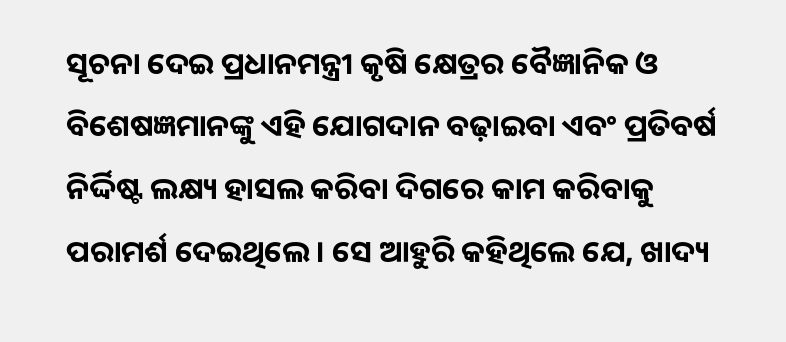ସୂଚନା ଦେଇ ପ୍ରଧାନମନ୍ତ୍ରୀ କୃଷି କ୍ଷେତ୍ରର ବୈଜ୍ଞାନିକ ଓ ବିଶେଷଜ୍ଞମାନଙ୍କୁ ଏହି ଯୋଗଦାନ ବଢ଼ାଇବା ଏବଂ ପ୍ରତିବର୍ଷ ନିର୍ଦ୍ଦିଷ୍ଟ ଲକ୍ଷ୍ୟ ହାସଲ କରିବା ଦିଗରେ କାମ କରିବାକୁ ପରାମର୍ଶ ଦେଇଥିଲେ। ସେ ଆହୁରି କହିଥିଲେ ଯେ, ଖାଦ୍ୟ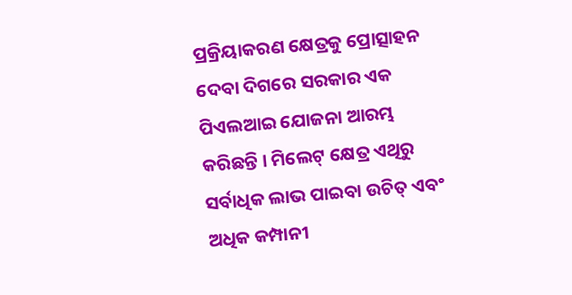ପ୍ରକ୍ରିୟାକରଣ କ୍ଷେତ୍ରକୁ ପ୍ରୋତ୍ସାହନ ଦେବା ଦିଗରେ ସରକାର ଏକ ପିଏଲଆଇ ଯୋଜନା ଆରମ୍ଭ କରିଛନ୍ତି । ମିଲେଟ୍ କ୍ଷେତ୍ର ଏଥିରୁ ସର୍ବାଧିକ ଲାଭ ପାଇବା ଉଚିତ୍ ଏବଂ ଅଧିକ କମ୍ପାନୀ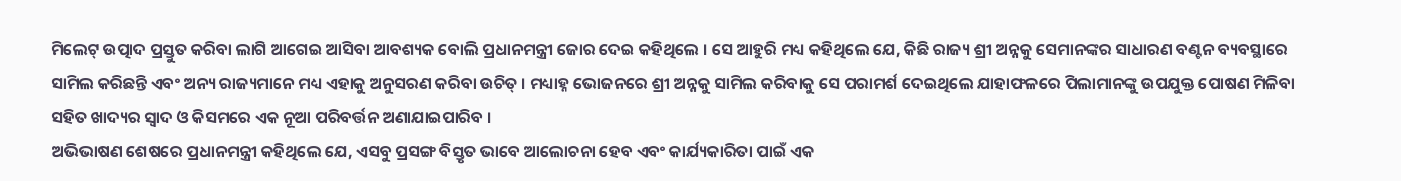ମିଲେଟ୍ ଉତ୍ପାଦ ପ୍ରସ୍ତୁତ କରିବା ଲାଗି ଆଗେଇ ଆସିବା ଆବଶ୍ୟକ ବୋଲି ପ୍ରଧାନମନ୍ତ୍ରୀ ଜୋର ଦେଇ କହିଥିଲେ । ସେ ଆହୁରି ମଧ୍ୟ କହିଥିଲେ ଯେ, କିଛି ରାଜ୍ୟ ଶ୍ରୀ ଅନ୍ନକୁ ସେମାନଙ୍କର ସାଧାରଣ ବଣ୍ଟନ ବ୍ୟବସ୍ଥାରେ ସାମିଲ କରିଛନ୍ତି ଏବଂ ଅନ୍ୟ ରାଜ୍ୟମାନେ ମଧ୍ୟ ଏହାକୁ ଅନୁସରଣ କରିବା ଉଚିତ୍ । ମଧ୍ୟାହ୍ନ ଭୋଜନରେ ଶ୍ରୀ ଅନ୍ନକୁ ସାମିଲ କରିବାକୁ ସେ ପରାମର୍ଶ ଦେଇଥିଲେ ଯାହାଫଳରେ ପିଲାମାନଙ୍କୁ ଉପଯୁକ୍ତ ପୋଷଣ ମିଳିବା ସହିତ ଖାଦ୍ୟର ସ୍ୱାଦ ଓ କିସମରେ ଏକ ନୂଆ ପରିବର୍ତ୍ତନ ଅଣାଯାଇପାରିବ ।
ଅଭିଭାଷଣ ଶେଷରେ ପ୍ରଧାନମନ୍ତ୍ରୀ କହିଥିଲେ ଯେ, ଏସବୁ ପ୍ରସଙ୍ଗ ବିସ୍ତୃତ ଭାବେ ଆଲୋଚନା ହେବ ଏବଂ କାର୍ଯ୍ୟକାରିତା ପାଇଁ ଏକ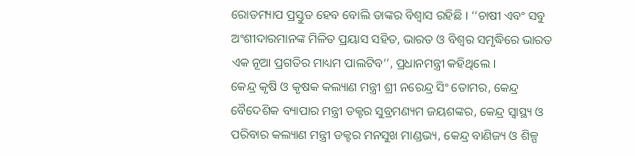ରୋଡମ୍ୟାପ ପ୍ରସ୍ତୁତ ହେବ ବୋଲି ତାଙ୍କର ବିଶ୍ୱାସ ରହିଛି । ‘‘ଚାଷୀ ଏବଂ ସବୁ ଅଂଶୀଦାରମାନଙ୍କ ମିଳିତ ପ୍ରୟାସ ସହିତ, ଭାରତ ଓ ବିଶ୍ୱର ସମୃଦ୍ଧିରେ ଭାରତ ଏକ ନୂଆ ପ୍ରଗତିର ମାଧ୍ୟମ ପାଲଟିବ’’, ପ୍ରଧାନମନ୍ତ୍ରୀ କହିଥିଲେ ।
କେନ୍ଦ୍ର କୃଷି ଓ କୃଷକ କଲ୍ୟାଣ ମନ୍ତ୍ରୀ ଶ୍ରୀ ନରେନ୍ଦ୍ର ସିଂ ତୋମର, କେନ୍ଦ୍ର ବୈଦେଶିକ ବ୍ୟାପାର ମନ୍ତ୍ରୀ ଡକ୍ଟର ସୁବ୍ରମଣ୍ୟମ ଜୟଶଙ୍କର, କେନ୍ଦ୍ର ସ୍ୱାସ୍ଥ୍ୟ ଓ ପରିବାର କଲ୍ୟାଣ ମନ୍ତ୍ରୀ ଡକ୍ଟର ମନସୁଖ ମାଣ୍ଡଭ୍ୟ, କେନ୍ଦ୍ର ବାଣିଜ୍ୟ ଓ ଶିଳ୍ପ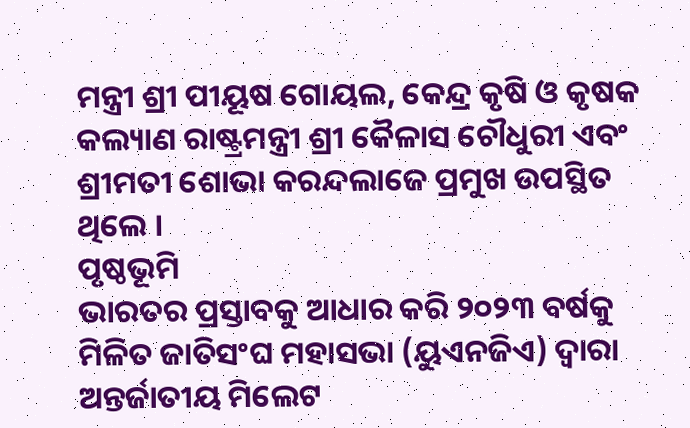ମନ୍ତ୍ରୀ ଶ୍ରୀ ପୀୟୂଷ ଗୋୟଲ, କେନ୍ଦ୍ର କୃଷି ଓ କୃଷକ କଲ୍ୟାଣ ରାଷ୍ଟ୍ରମନ୍ତ୍ରୀ ଶ୍ରୀ କୈଳାସ ଚୌଧୁରୀ ଏବଂ ଶ୍ରୀମତୀ ଶୋଭା କରନ୍ଦଲାଜେ ପ୍ରମୁଖ ଉପସ୍ଥିତ ଥିଲେ ।
ପୃଷ୍ଠଭୂମି
ଭାରତର ପ୍ରସ୍ତାବକୁ ଆଧାର କରି ୨୦୨୩ ବର୍ଷକୁ ମିଳିତ ଜାତିସଂଘ ମହାସଭା (ୟୁଏନଜିଏ) ଦ୍ୱାରା ଅନ୍ତର୍ଜାତୀୟ ମିଲେଟ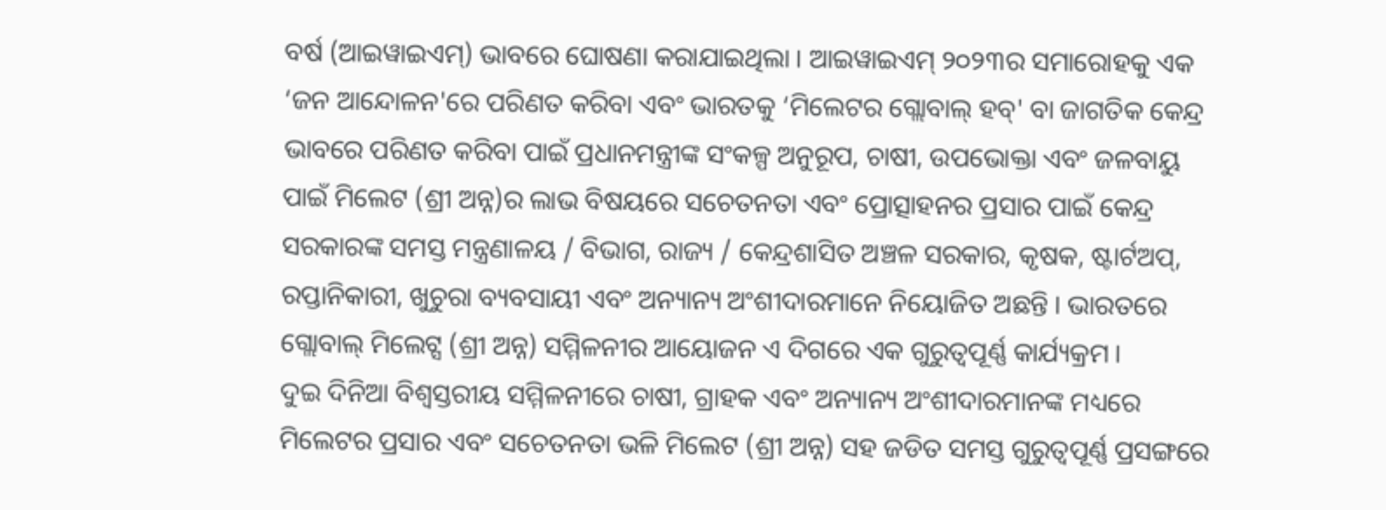ବର୍ଷ (ଆଇୱାଇଏମ୍) ଭାବରେ ଘୋଷଣା କରାଯାଇଥିଲା । ଆଇୱାଇଏମ୍ ୨୦୨୩ର ସମାରୋହକୁ ଏକ ‘ଜନ ଆନ୍ଦୋଳନ'ରେ ପରିଣତ କରିବା ଏବଂ ଭାରତକୁ ‘ମିଲେଟର ଗ୍ଲୋବାଲ୍ ହବ୍' ବା ଜାଗତିକ କେନ୍ଦ୍ର ଭାବରେ ପରିଣତ କରିବା ପାଇଁ ପ୍ରଧାନମନ୍ତ୍ରୀଙ୍କ ସଂକଳ୍ପ ଅନୁରୂପ, ଚାଷୀ, ଉପଭୋକ୍ତା ଏବଂ ଜଳବାୟୁ ପାଇଁ ମିଲେଟ (ଶ୍ରୀ ଅନ୍ନ)ର ଲାଭ ବିଷୟରେ ସଚେତନତା ଏବଂ ପ୍ରୋତ୍ସାହନର ପ୍ରସାର ପାଇଁ କେନ୍ଦ୍ର ସରକାରଙ୍କ ସମସ୍ତ ମନ୍ତ୍ରଣାଳୟ / ବିଭାଗ, ରାଜ୍ୟ / କେନ୍ଦ୍ରଶାସିତ ଅଞ୍ଚଳ ସରକାର, କୃଷକ, ଷ୍ଟାର୍ଟଅପ୍, ରପ୍ତାନିକାରୀ, ଖୁଚୁରା ବ୍ୟବସାୟୀ ଏବଂ ଅନ୍ୟାନ୍ୟ ଅଂଶୀଦାରମାନେ ନିୟୋଜିତ ଅଛନ୍ତି । ଭାରତରେ ଗ୍ଲୋବାଲ୍ ମିଲେଟ୍ସ (ଶ୍ରୀ ଅନ୍ନ) ସମ୍ମିଳନୀର ଆୟୋଜନ ଏ ଦିଗରେ ଏକ ଗୁରୁତ୍ୱପୂର୍ଣ୍ଣ କାର୍ଯ୍ୟକ୍ରମ ।
ଦୁଇ ଦିନିଆ ବିଶ୍ୱସ୍ତରୀୟ ସମ୍ମିଳନୀରେ ଚାଷୀ, ଗ୍ରାହକ ଏବଂ ଅନ୍ୟାନ୍ୟ ଅଂଶୀଦାରମାନଙ୍କ ମଧ୍ୟରେ ମିଲେଟର ପ୍ରସାର ଏବଂ ସଚେତନତା ଭଳି ମିଲେଟ (ଶ୍ରୀ ଅନ୍ନ) ସହ ଜଡିତ ସମସ୍ତ ଗୁରୁତ୍ୱପୂର୍ଣ୍ଣ ପ୍ରସଙ୍ଗରେ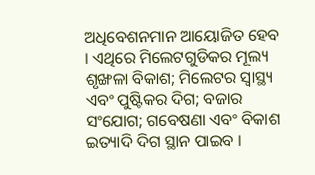ଅଧିବେଶନମାନ ଆୟୋଜିତ ହେବ । ଏଥିରେ ମିଲେଟଗୁଡିକର ମୂଲ୍ୟ ଶୃଙ୍ଖଳା ବିକାଶ; ମିଲେଟର ସ୍ୱାସ୍ଥ୍ୟ ଏବଂ ପୁଷ୍ଟିକର ଦିଗ; ବଜାର ସଂଯୋଗ; ଗବେଷଣା ଏବଂ ବିକାଶ ଇତ୍ୟାଦି ଦିଗ ସ୍ଥାନ ପାଇବ ।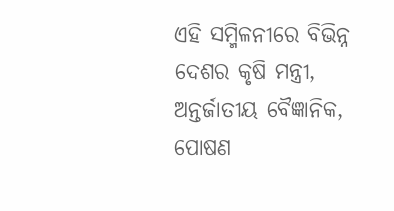ଏହି ସମ୍ମିଳନୀରେ ବିଭିନ୍ନ ଦେଶର କୃଷି ମନ୍ତ୍ରୀ, ଅନ୍ତର୍ଜାତୀୟ ବୈଜ୍ଞାନିକ, ପୋଷଣ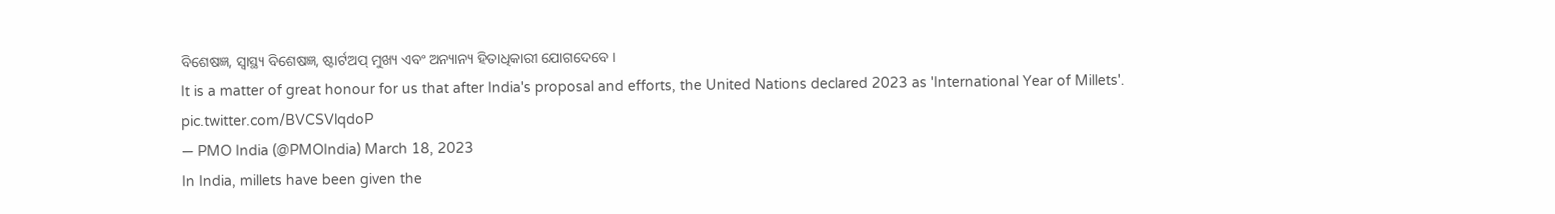ବିଶେଷଜ୍ଞ, ସ୍ୱାସ୍ଥ୍ୟ ବିଶେଷଜ୍ଞ, ଷ୍ଟାର୍ଟଅପ୍ ମୁଖ୍ୟ ଏବଂ ଅନ୍ୟାନ୍ୟ ହିତାଧିକାରୀ ଯୋଗଦେବେ ।
It is a matter of great honour for us that after India's proposal and efforts, the United Nations declared 2023 as 'International Year of Millets'. pic.twitter.com/BVCSVlqdoP
— PMO India (@PMOIndia) March 18, 2023
In India, millets have been given the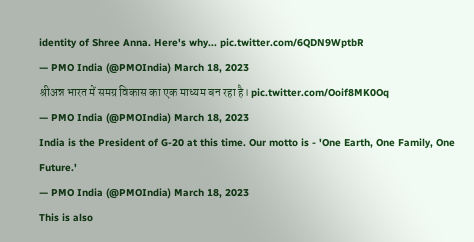identity of Shree Anna. Here's why... pic.twitter.com/6QDN9WptbR
— PMO India (@PMOIndia) March 18, 2023
श्रीअन्न भारत में समग्र विकास का एक माध्यम बन रहा है। pic.twitter.com/Ooif8MK0Oq
— PMO India (@PMOIndia) March 18, 2023
India is the President of G-20 at this time. Our motto is - 'One Earth, One Family, One Future.'
— PMO India (@PMOIndia) March 18, 2023
This is also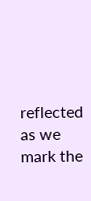reflected as we mark the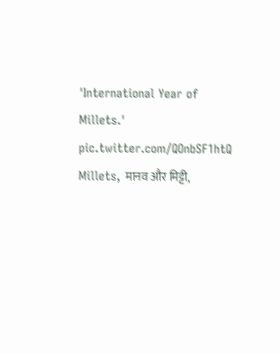'International Year of Millets.' pic.twitter.com/QOnbSF1htQ
Millets, मानव और मिट्टी,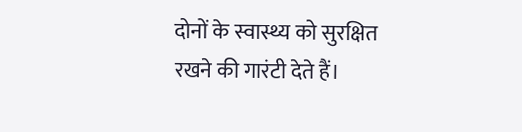दोनों के स्वास्थ्य को सुरक्षित रखने की गारंटी देते हैं।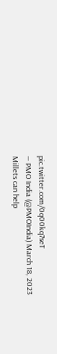pic.twitter.com/0q00kq7seT
— PMO India (@PMOIndia) March 18, 2023
Millets can help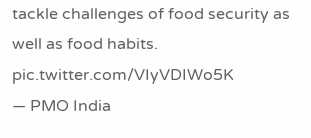tackle challenges of food security as well as food habits. pic.twitter.com/VIyVDIWo5K
— PMO India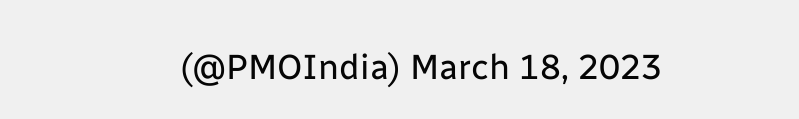(@PMOIndia) March 18, 2023